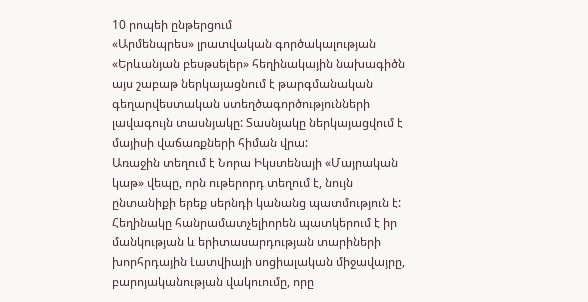10 րոպեի ընթերցում
«Արմենպրես» լրատվական գործակալության «Երևանյան բեսթսելեր» հեղինակային նախագիծն այս շաբաթ ներկայացնում է թարգմանական գեղարվեստական ստեղծագործությունների լավագույն տասնյակը: Տասնյակը ներկայացվում է մայիսի վաճառքների հիման վրա:
Առաջին տեղում է Նորա Իկստենայի «Մայրական կաթ» վեպը, որն ութերորդ տեղում է, նույն ընտանիքի երեք սերնդի կանանց պատմություն է: Հեղինակը հանրամատչելիորեն պատկերում է իր մանկության և երիտասարդության տարիների խորհրդային Լատվիայի սոցիալական միջավայրը, բարոյականության վակուումը, որը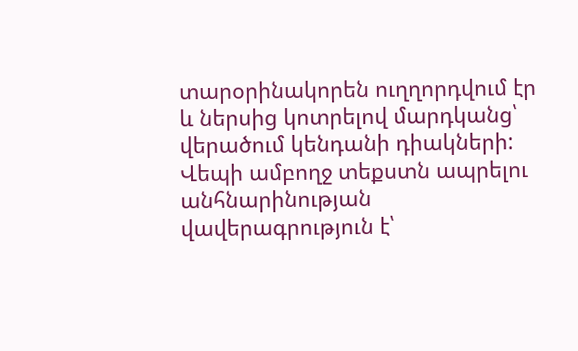տարօրինակորեն ուղղորդվում էր և ներսից կոտրելով մարդկանց՝ վերածում կենդանի դիակների: Վեպի ամբողջ տեքստն ապրելու անհնարինության վավերագրություն է՝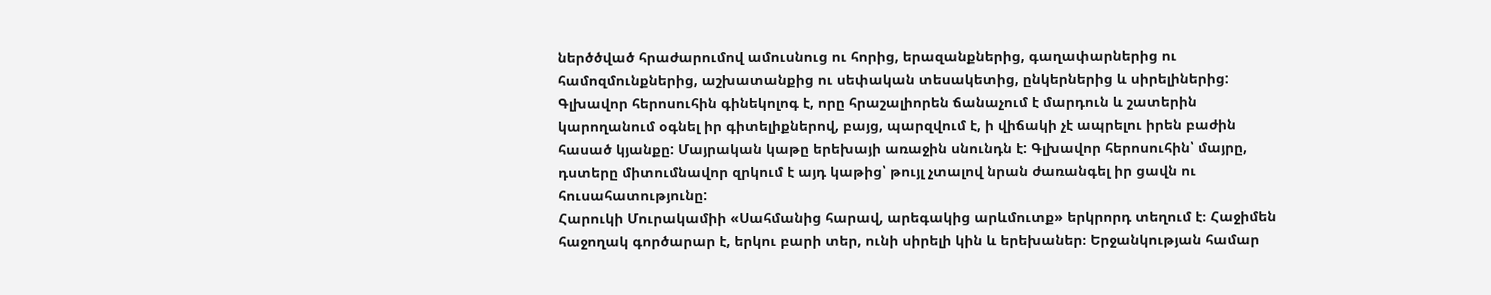ներծծված հրաժարումով ամուսնուց ու հորից, երազանքներից, գաղափարներից ու համոզմունքներից, աշխատանքից ու սեփական տեսակետից, ընկերներից և սիրելիներից: Գլխավոր հերոսուհին գինեկոլոգ է, որը հրաշալիորեն ճանաչում է մարդուն և շատերին կարողանում օգնել իր գիտելիքներով, բայց, պարզվում է, ի վիճակի չէ ապրելու իրեն բաժին հասած կյանքը: Մայրական կաթը երեխայի առաջին սնունդն է: Գլխավոր հերոսուհին՝ մայրը, դստերը միտումնավոր զրկում է այդ կաթից՝ թույլ չտալով նրան ժառանգել իր ցավն ու հուսահատությունը:
Հարուկի Մուրակամիի «Սահմանից հարավ, արեգակից արևմուտք» երկրորդ տեղում է։ Հաջիմեն հաջողակ գործարար է, երկու բարի տեր, ունի սիրելի կին և երեխաներ։ Երջանկության համար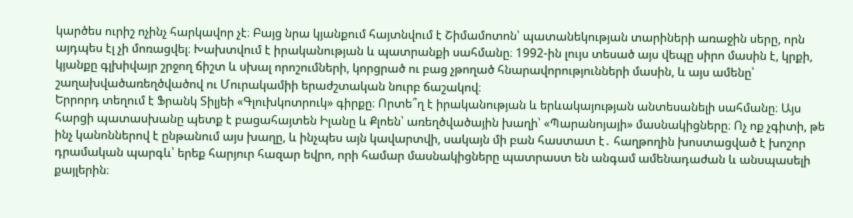կարծես ուրիշ ոչինչ հարկավոր չէ։ Բայց նրա կյանքում հայտնվում է Շիմամոտոն՝ պատանեկության տարիների առաջին սերը, որն այդպես էլ չի մոռացվել։ Խախտվում է իրականության և պատրանքի սահմանը։ 1992-ին լույս տեսած այս վեպը սիրո մասին է, կրքի, կյանքը գլխիվայր շրջող ճիշտ և սխալ որոշումների, կորցրած ու բաց չթողած հնարավորությունների մասին, և այս ամենը՝ շաղախվածառեղծվածով ու Մուրակամիի երաժշտական նուրբ ճաշակով։
Երրորդ տեղում է Ֆրանկ Տիլյեի «Գլուխկոտրուկ» գիրքը։ Որտե՞ղ է իրականության և երևակայության անտեսանելի սահմանը։ Այս հարցի պատասխանը պետք է բացահայտեն Իլանը և Քլոեն՝ առեղծվածային խաղի՝ «Պարանոյայի» մասնակիցները։ Ոչ ոք չգիտի, թե ինչ կանոններով է ընթանում այս խաղը, և ինչպես այն կավարտվի, սակայն մի բան հաստատ է․ հաղթողին խոստացված է խոշոր դրամական պարգև՝ երեք հարյուր հազար եվրո, որի համար մասնակիցները պատրաստ են անգամ ամենադաժան և անսպասելի քայլերին։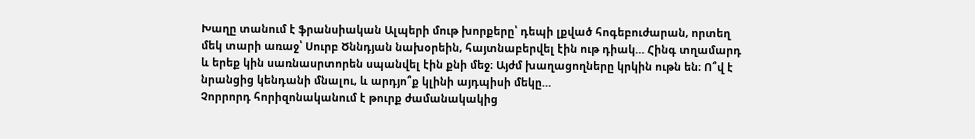Խաղը տանում է ֆրանսիական Ալպերի մութ խորքերը՝ դեպի լքված հոգեբուժարան, որտեղ մեկ տարի առաջ՝ Սուրբ Ծննդյան նախօրեին, հայտնաբերվել էին ութ դիակ… Հինգ տղամարդ և երեք կին սառնասրտորեն սպանվել էին քնի մեջ։ Այժմ խաղացողները կրկին ութն են։ Ո՞վ է նրանցից կենդանի մնալու, և արդյո՞ք կլինի այդպիսի մեկը…
Չորրորդ հորիզոնականում է թուրք ժամանակակից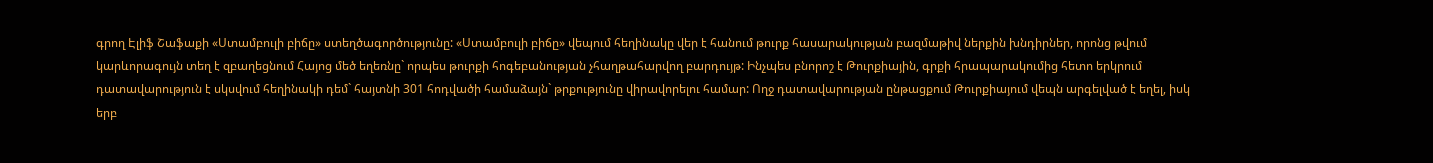գրող Էլիֆ Շաֆաքի «Ստամբուլի բիճը» ստեղծագործությունը: «Ստամբուլի բիճը» վեպում հեղինակը վեր է հանում թուրք հասարակության բազմաթիվ ներքին խնդիրներ, որոնց թվում կարևորագույն տեղ է զբաղեցնում Հայոց մեծ եղեռնը` որպես թուրքի հոգեբանության չհաղթահարվող բարդույթ: Ինչպես բնորոշ է Թուրքիային, գրքի հրապարակումից հետո երկրում դատավարություն է սկսվում հեղինակի դեմ` հայտնի 301 հոդվածի համաձայն` թրքությունը վիրավորելու համար: Ողջ դատավարության ընթացքում Թուրքիայում վեպն արգելված է եղել, իսկ երբ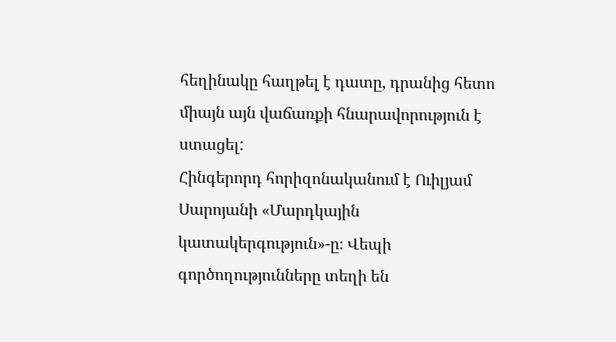հեղինակը հաղթել է դատը, դրանից հետո միայն այն վաճառքի հնարավորություն է ստացել:
Հինգերորդ հորիզոնականում է Ուիլյամ Սարոյանի «Մարդկային կատակերգություն»-ը։ Վեպի գործողությունները տեղի են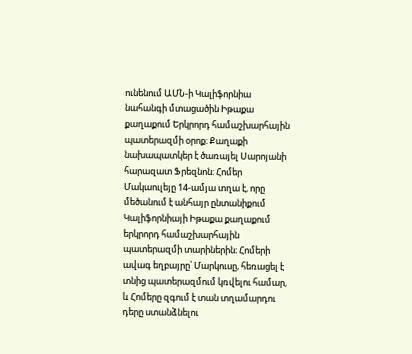ունենում ԱՄՆ-ի Կալիֆորնիա նահանգի մտացածին Իթաքա քաղաքում Երկրորդ համաշխարհային պատերազմի օրոք։ Քաղաքի նախապատկեր է ծառայել Սարոյանի հարազատ Ֆրեզնոն։ Հոմեր Մակաուլեյը 14-ամյա տղա է, որը մեծանում է անհայր ընտանիքում Կալիֆորնիայի Իթաքա քաղաքում երկրորդ համաշխարհային պատերազմի տարիներին։ Հոմերի ավագ եղբայրը՝ Մարկուսը, հեռացել է տնից պատերազմում կռվելու համար, և Հոմերը զգում է տան տղամարդու դերը ստանձնելու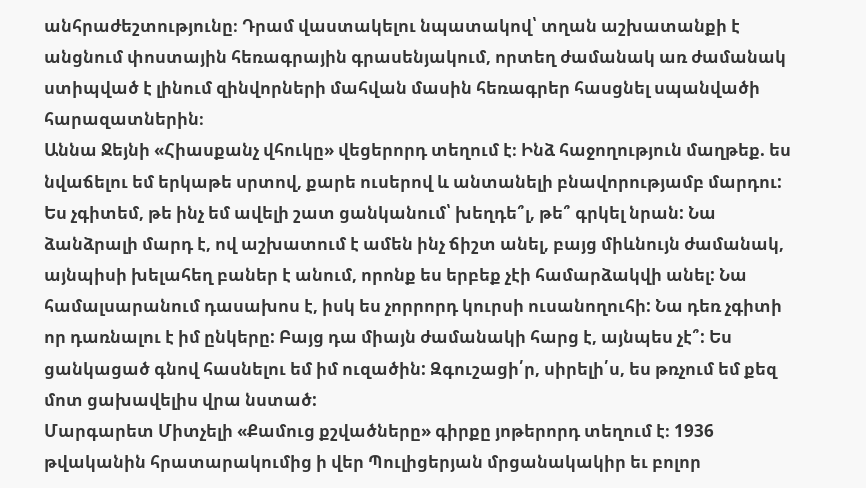անհրաժեշտությունը։ Դրամ վաստակելու նպատակով՝ տղան աշխատանքի է անցնում փոստային հեռագրային գրասենյակում, որտեղ ժամանակ առ ժամանակ ստիպված է լինում զինվորների մահվան մասին հեռագրեր հասցնել սպանվածի հարազատներին։
Աննա Ջեյնի «Հիասքանչ վհուկը» վեցերորդ տեղում է։ Ինձ հաջողություն մաղթեք. ես նվաճելու եմ երկաթե սրտով, քարե ուսերով և անտանելի բնավորությամբ մարդու: Ես չգիտեմ, թե ինչ եմ ավելի շատ ցանկանում՝ խեղդե՞լ, թե՞ գրկել նրան: Նա ձանձրալի մարդ է, ով աշխատում է ամեն ինչ ճիշտ անել, բայց միևնույն ժամանակ, այնպիսի խելահեղ բաներ է անում, որոնք ես երբեք չէի համարձակվի անել: Նա համալսարանում դասախոս է, իսկ ես չորրորդ կուրսի ուսանողուհի: Նա դեռ չգիտի որ դառնալու է իմ ընկերը: Բայց դա միայն ժամանակի հարց է, այնպես չէ՞: Ես ցանկացած գնով հասնելու եմ իմ ուզածին: Զգուշացի՛ր, սիրելի՛ս, ես թռչում եմ քեզ մոտ ցախավելիս վրա նստած:
Մարգարետ Միտչելի «Քամուց քշվածները» գիրքը յոթերորդ տեղում է։ 1936 թվականին հրատարակումից ի վեր Պուլիցերյան մրցանակակիր եւ բոլոր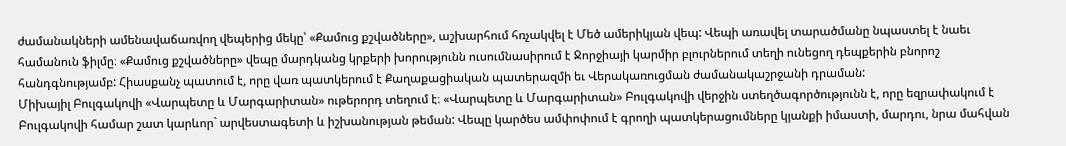ժամանակների ամենավաճառվող վեպերից մեկը՝ «Քամուց քշվածները», աշխարհում հռչակվել է Մեծ ամերիկյան վեպ: Վեպի առավել տարածմանը նպաստել է նաեւ համանուն ֆիլմը։ «Քամուց քշվածները» վեպը մարդկանց կրքերի խորությունն ուսումնասիրում է Ջորջիայի կարմիր բլուրներում տեղի ունեցող դեպքերին բնորոշ հանդգնությամբ: Հիասքանչ պատում է, որը վառ պատկերում է Քաղաքացիական պատերազմի եւ Վերակառուցման ժամանակաշրջանի դրաման:
Միխայիլ Բուլգակովի «Վարպետը և Մարգարիտան» ութերորդ տեղում է։ «Վարպետը և Մարգարիտան» Բուլգակովի վերջին ստեղծագործությունն է, որը եզրափակում է Բուլգակովի համար շատ կարևոր` արվեստագետի և իշխանության թեման: Վեպը կարծես ամփոփում է գրողի պատկերացումները կյանքի իմաստի, մարդու, նրա մահվան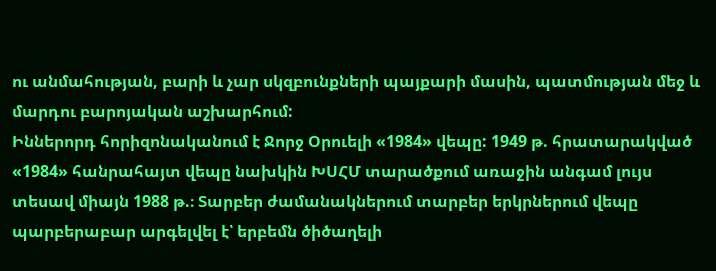ու անմահության, բարի և չար սկզբունքների պայքարի մասին, պատմության մեջ և մարդու բարոյական աշխարհում:
Իններորդ հորիզոնականում է Ջորջ Օրուելի «1984» վեպը: 1949 թ. հրատարակված «1984» հանրահայտ վեպը նախկին ԽՍՀՄ տարածքում առաջին անգամ լույս տեսավ միայն 1988 թ.։ Տարբեր ժամանակներում տարբեր երկրներում վեպը պարբերաբար արգելվել է՝ երբեմն ծիծաղելի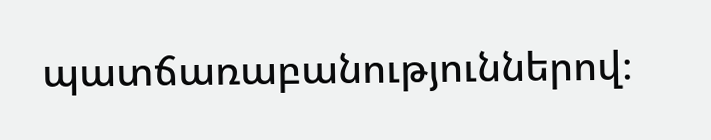պատճառաբանություններով։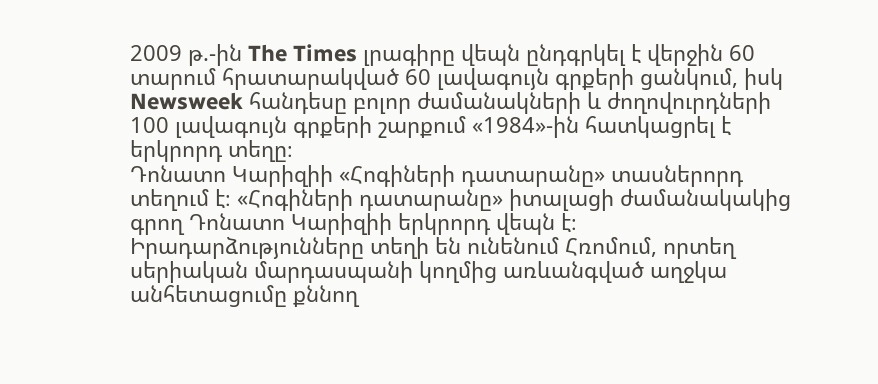2009 թ.-ին The Times լրագիրը վեպն ընդգրկել է վերջին 60 տարում հրատարակված 60 լավագույն գրքերի ցանկում, իսկ Newsweek հանդեսը բոլոր ժամանակների և ժողովուրդների 100 լավագույն գրքերի շարքում «1984»-ին հատկացրել է երկրորդ տեղը։
Դոնատո Կարիզիի «Հոգիների դատարանը» տասներորդ տեղում է։ «Հոգիների դատարանը» իտալացի ժամանակակից գրող Դոնատո Կարիզիի երկրորդ վեպն է։ Իրադարձությունները տեղի են ունենում Հռոմում, որտեղ սերիական մարդասպանի կողմից առևանգված աղջկա անհետացումը քննող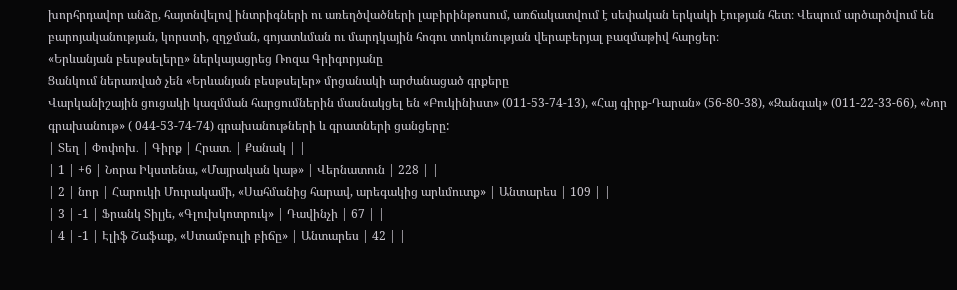խորհրդավոր անձը, հայտնվելով ինտրիգների ու առեղծվածների լաբիրինթոսում, առճակատվում է սեփական երկակի էության հետ։ Վեպում արծարծվում են բարոյականության, կորստի, զղջման, գոյատևման ու մարդկային հոգու տոկունության վերաբերյալ բազմաթիվ հարցեր։
«Երևանյան բեսթսելերը» ներկայացրեց Ռոզա Գրիգորյանը
Ցանկում ներառված չեն «Երևանյան բեսթսելեր» մրցանակի արժանացած գրքերը
Վարկանիշային ցուցակի կազմման հարցումներին մասնակցել են «Բուկինիստ» (011-53-74-13), «Հայ գիրք-Դարան» (56-80-38), «Զանգակ» (011-22-33-66), «Նոր գրախանութ» ( 044-53-74-74) գրախանութների և գրատների ցանցերը:
| Տեղ | Փոփոխ․ | Գիրք | Հրատ․ | Քանակ | |
| 1 | +6 | Նորա Իկստենա, «Մայրական կաթ» | Վերնատուն | 228 | |
| 2 | նոր | Հարուկի Մուրակամի, «Սահմանից հարավ, արեգակից արևմուտք» | Անտարես | 109 | |
| 3 | -1 | Ֆրանկ Տիլյե, «Գլուխկոտրուկ» | Դավինչի | 67 | |
| 4 | -1 | Էլիֆ Շաֆաք, «Ստամբուլի բիճը» | Անտարես | 42 | |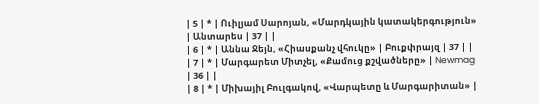| 5 | * | Ուիլյամ Սարոյան, «Մարդկային կատակերգություն» | Անտարես | 37 | |
| 6 | * | Աննա Ջեյն, «Հիասքանչ վհուկը» | Բուքփրայզ | 37 | |
| 7 | * | Մարգարետ Միտչել, «Քամուց քշվածները» | Newmag | 36 | |
| 8 | * | Միխայիլ Բուլգակով, «Վարպետը և Մարգարիտան» |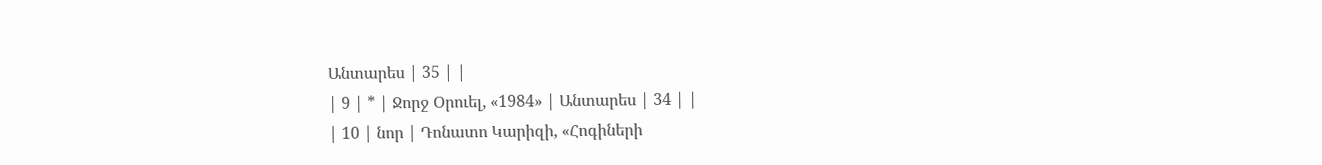Անտարես | 35 | |
| 9 | * | Ջորջ Օրուել, «1984» | Անտարես | 34 | |
| 10 | նոր | Դոնատո Կարիզի, «Հոգիների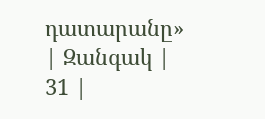դատարանը» | Զանգակ | 31 |